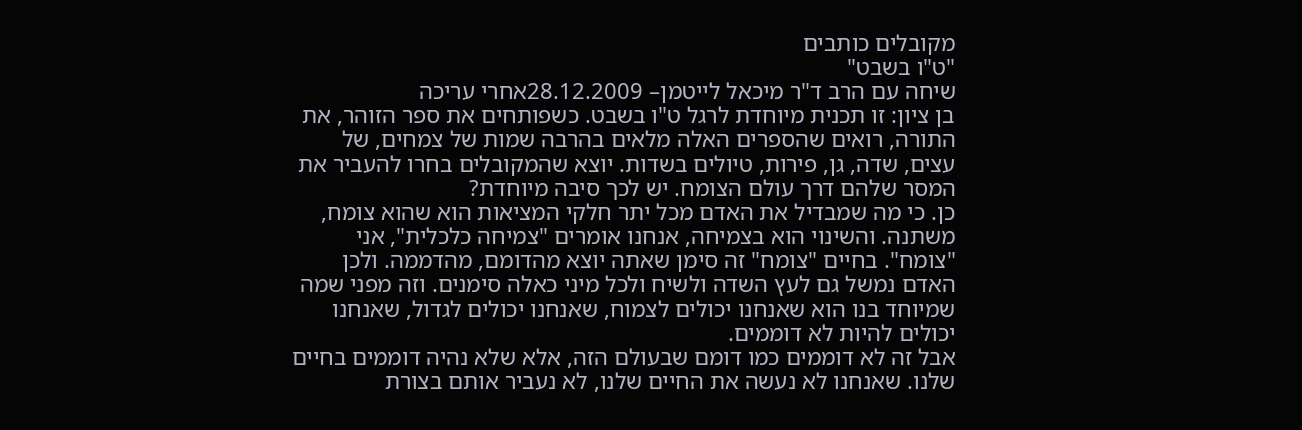מקובלים כותבים
"ט"ו בשבט"
שיחה עם הרב ד"ר מיכאל לייטמן– 28.12.2009אחרי עריכה
בן ציון: זו תכנית מיוחדת לרגל ט"ו בשבט. כשפותחים את ספר הזוהר, את התורה, רואים שהספרים האלה מלאים בהרבה שמות של צמחים, של עצים, שדה, גן, פירות, טיולים בשדות. יוצא שהמקובלים בחרו להעביר את המסר שלהם דרך עולם הצומח. יש לכך סיבה מיוחדת?
כן. כי מה שמבדיל את האדם מכל יתר חלקי המציאות הוא שהוא צומח, משתנה. והשינוי הוא בצמיחה, אנחנו אומרים "צמיחה כלכלית", אני "צומח". בחיים "צומח" זה סימן שאתה יוצא מהדומם, מהדממה. ולכן האדם נמשל גם לעץ השדה ולשיח ולכל מיני כאלה סימנים. וזה מפני שמה שמיוחד בנו הוא שאנחנו יכולים לצמוח, שאנחנו יכולים לגדול, שאנחנו יכולים להיות לא דוממים.
אבל זה לא דוממים כמו דומם שבעולם הזה, אלא שלא נהיה דוממים בחיים שלנו. שאנחנו לא נעשה את החיים שלנו, לא נעביר אותם בצורת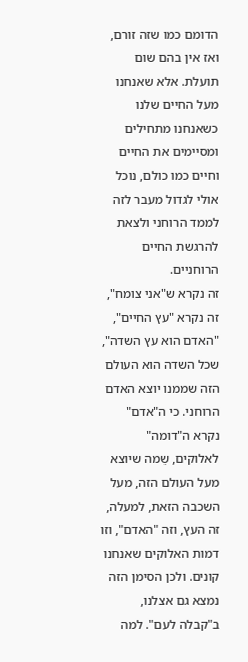הדומם כמו שזה זורם, ואז אין בהם שום תועלת. אלא שאנחנו מעל החיים שלנו כשאנחנו מתחילים ומסיימים את החיים וחיים כמו כולם, נוכל אולי לגדול מעבר לזה לממד הרוחני ולצאת להרגשת החיים הרוחניים.
זה נקרא ש"אני צומח", זה נקרא "עץ החיים", "האדם הוא עץ השדה", שכל השדה הוא העולם הזה שממנו יוצא האדם הרוחני. כי ה"אדם" נקרא ה"דומה" לאלוקים, שֵמה שיוצא מעל העולם הזה, מעל השכבה הזאת, למעלה, זה העץ, וזה "האדם", וזו דמות האלוקים שאנחנו קונים. ולכן הסימן הזה נמצא גם אצלנו, ב"קבלה לעם". למה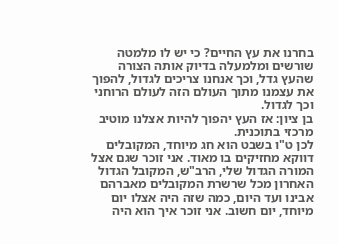בחרנו את עץ החיים? כי יש לו מלמטה שורשים ומלמעלה בדיוק אותה הצורה שהעץ גדל, וכך אנחנו צריכים לגדול, להפוך את עצמנו מתוך העולם הזה לעולם הרוחני וכך לגדול.
בן ציון: אז העץ יהפוך להיות אצלנו מוטיב מרכזי בתוכנית.
לכן ט"ו בשבט הוא חג מיוחד, המקובלים דווקא מחזיקים בו מאוד. אני זוכר שגם אצל המורה הגדול שלי, הרב"ש, המקובל הגדול האחרון מכל שרשרת המקובלים מאברהם אבינו ועד היום, כמה שזה היה אצלו יום מיוחד, יום חשוב. אני זוכר איך הוא היה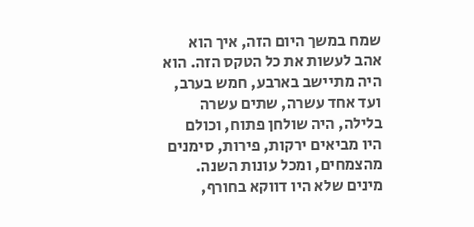שמח במשך היום הזה, איך הוא אהב לעשות את כל הטקס הזה. הוא היה מתיישב בארבע, חמש בערב, ועד אחד עשרה, שתים עשרה בלילה, היה שולחן פתוח, וכולם היו מביאים ירקות, פירות, סימנים מהצמחים, ומכל עונות השנה. מינים שלא היו דווקא בחורף,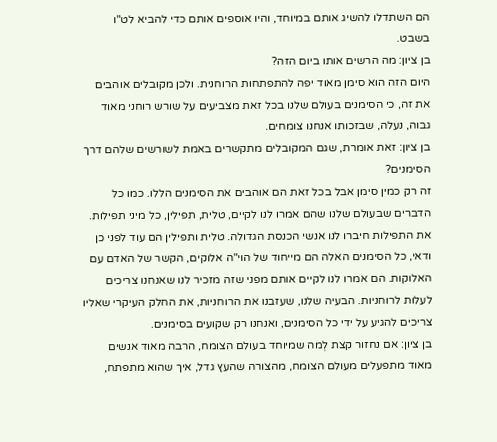הם השתדלו להשיג אותם במיוחד, והיו אוספים אותם כדי להביא לט"ו בשבט.
בן ציון: מה הרשים אותו ביום הזה?
היום הזה הוא סימן מאוד יפה להתפתחות הרוחנית. ולכן מקובלים אוהבים את זה, כי הסימנים בעולם שלנו בכל זאת מצביעים על שורש רוחני מאוד גבוה, נעלה, שבזכותו אנחנו צומחים.
בן ציון: זאת אומרת, שגם המקובלים מתקשרים באמת לשורשים שלהם דרך הסימנים?
זה רק כמין סימן אבל בכל זאת הם אוהבים את הסימנים הללו. כמו כל הדברים שבעולם שלנו שהם אמרו לנו לקיים, טלית, תפילין, כל מיני תפילות. את התפילות חיברו לנו אנשי הכנסת הגדולה. טלית ותפילין הם עוד לפני כן ודאי, כל הסימנים האלה הם מייחוד של הוי"ה אלוקים, הקשר של האדם עם האלוקות. הם אמרו לנו לקיים אותם מפני שזה מזכיר לנו שאנחנו צריכים לעלות לרוחניות. הבעיה שלנו, שעזבנו את הרוחניות, את החלק העיקרי שאליו צריכים להגיע על ידי כל הסימנים, ואנחנו רק שקועים בסימנים.
בן ציון: אם נחזור קצת לְמה שמיוחד בעולם הצומח, הרבה מאוד אנשים מאוד מתפעלים מעולם הצומח, מהצורה שהעץ גדל, איך שהוא מתפתח,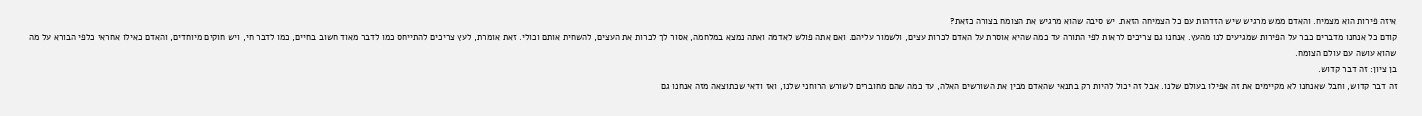איזה פירות הוא מצמיח. והאדם ממש מרגיש שיש הזדהות עם כל הצמיחה הזאת. יש סיבה שהוא מרגיש את הצומח בצורה כזאת?
קודם כל אנחנו מדברים כבר על הפירות שמגיעים לנו מהעץ. אנחנו גם צריכים לראות לפי התורה עד כמה שהיא אוסרת על האדם לכרות עצים, ולשמור עליהם. ואם אתה פולש לאדמה ואתה נמצא במלחמה, אסור לך לכרות את העצים, להשחית אותם וכולי. זאת אומרת, לעץ צריכים להתייחס כמו לדבר מאוד חשוב בחיים, כמו לדבר חי, ויש חוקים מיוחדים, והאדם כאילו אחראי כלפי הבורא על מה שהוא עושה עם עולם הצומח.
בן ציון: זה דבר קדוש.
זה דבר קדוש, וחבל שאנחנו לא מקיימים את זה אפילו בעולם שלנו. אבל זה יכול להיות רק בתנאי שהאדם מבין את השורשים האלה, עד כמה שהם מחוברים לשורש הרוחני שלנו, ואז ודאי שכתוצאה מזה אנחנו גם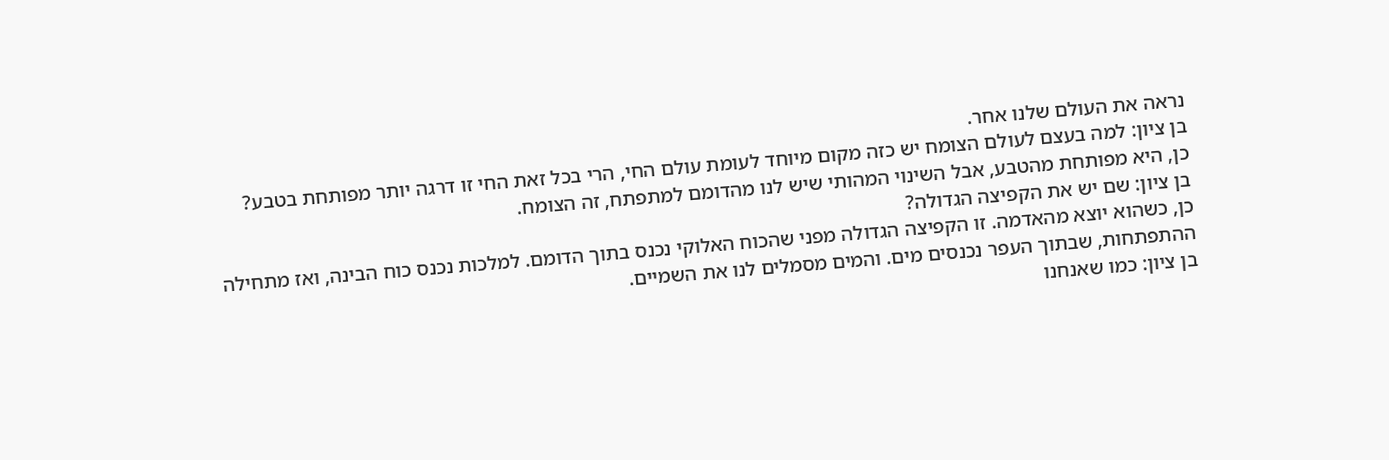נראה את העולם שלנו אחר.
בן ציון: למה בעצם לעולם הצומח יש כזה מקום מיוחד לעומת עולם החי, הרי בכל זאת החי זו דרגה יותר מפותחת בטבע?
כן, היא מפותחת מהטבע, אבל השינוי המהותי שיש לנו מהדומם למתפתח, זה הצומח.
בן ציון: שם יש את הקפיצה הגדולה?
כן, כשהוא יוצא מהאדמה. זו הקפיצה הגדולה מפני שהכוח האלוקי נכנס בתוך הדומם. למלכות נכנס כוח הבינה, ואז מתחילה ההתפתחות, שבתוך העפר נכנסים מים. והמים מסמלים לנו את השמיים.
בן ציון: כמו שאנחנו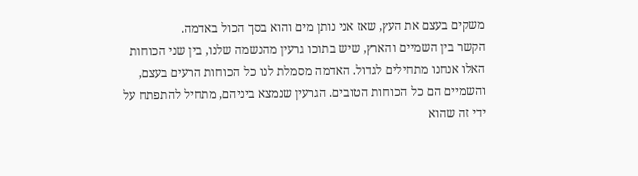משקים בעצם את העץ, שאז אני נותן מים והוא בסך הכול באדמה.
הקשר בין השמיים והארץ, שיש בתוכו גרעין מהנשמה שלנו, בין שני הכוחות האלו אנחנו מתחילים לגדול. האדמה מסמלת לנו כל הכוחות הרעים בעצם, והשמיים הם כל הכוחות הטובים. הגרעין שנמצא ביניהם, מתחיל להתפתח על ידי זה שהוא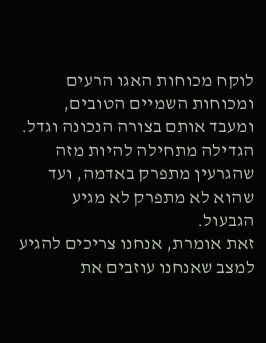לוקח מכוחות האגו הרעים ומכוחות השמיים הטובים, ומעבד אותם בצורה הנכונה וגדל. הגדילה מתחילה להיות מזה שהגרעין מתפרק באדמה, ועד שהוא לא מתפרק לא מגיע הגבעול.
זאת אומרת, אנחנו צריכים להגיע למצב שאנחנו עוזבים את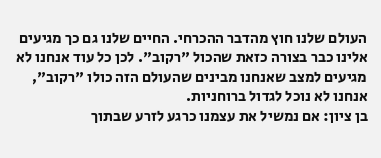העולם שלנו חוץ מהדבר ההכרחי. החיים שלנו גם כך מגיעים אלינו כבר בצורה כזאת שהכול "רקוב". לכן כל עוד אנחנו לא מגיעים למצב שאנחנו מבינים שהעולם הזה כולו "רקוב", אנחנו לא נוכל לגדול ברוחניות.
בן ציון: אם נמשיל את עצמנו כרגע לזרע שבתוך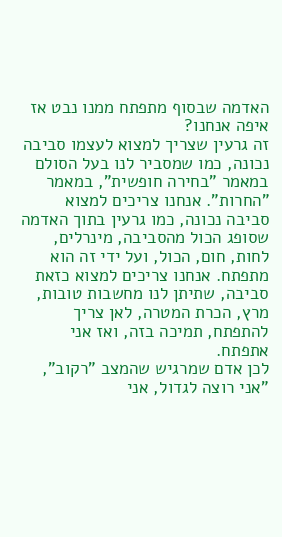האדמה שבסוף מתפתח ממנו נבט אז איפה אנחנו?
זה גרעין שצריך למצוא לעצמו סביבה נכונה, כמו שמסביר לנו בעל הסולם במאמר "בחירה חופשית", במאמר "החרות". אנחנו צריכים למצוא סביבה נכונה, כמו גרעין בתוך האדמה שסופג הכול מהסביבה, מינרלים, לחות, חום, הכול, ועל ידי זה הוא מתפתח. אנחנו צריכים למצוא כזאת סביבה, שתיתן לנו מחשבות טובות, מרץ, הכרת המטרה, לאן צריך להתפתח, תמיכה בזה, ואז אני אתפתח.
לכן אדם שמרגיש שהמצב "רקוב", "אני רוצה לגדול, אני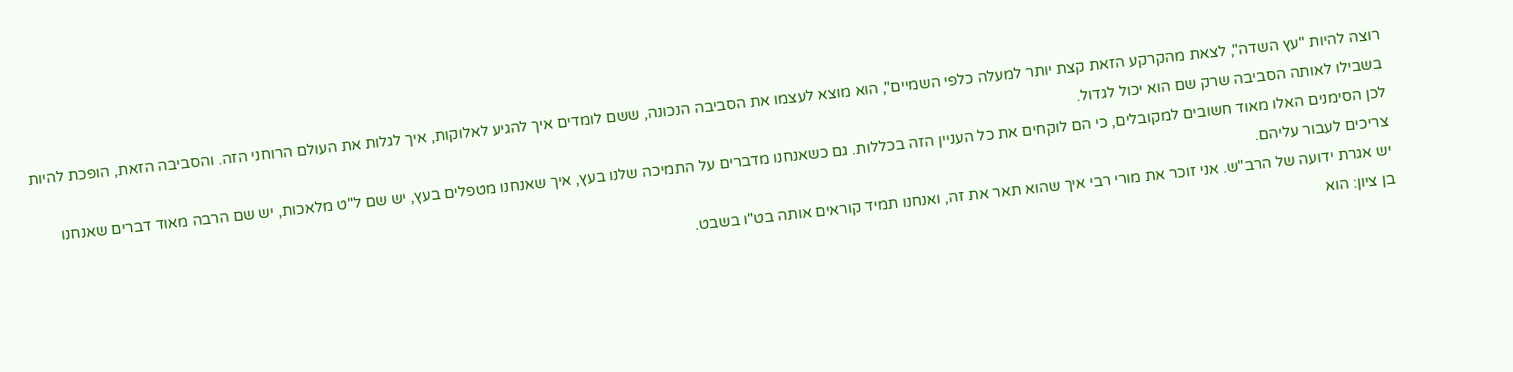רוצה להיות "עץ השדה", לצאת מהקרקע הזאת קצת יותר למעלה כלפי השמיים", הוא מוצא לעצמו את הסביבה הנכונה, ששם לומדים איך להגיע לאלוקות, איך לגלות את העולם הרוחני הזה. והסביבה הזאת, הופכת להיות בשבילו לאותה הסביבה שרק שם הוא יכול לגדול.
לכן הסימנים האלו מאוד חשובים למקובלים, כי הם לוקחים את כל העניין הזה בכללות. גם כשאנחנו מדברים על התמיכה שלנו בעץ, איך שאנחנו מטפלים בעץ, יש שם ל"ט מלאכות, יש שם הרבה מאוד דברים שאנחנו צריכים לעבור עליהם.
יש אגרת ידועה של הרב"ש. אני זוכר את מורי רבי איך שהוא תאר את זה, ואנחנו תמיד קוראים אותה בט"ו בשבט.
בן ציון: הוא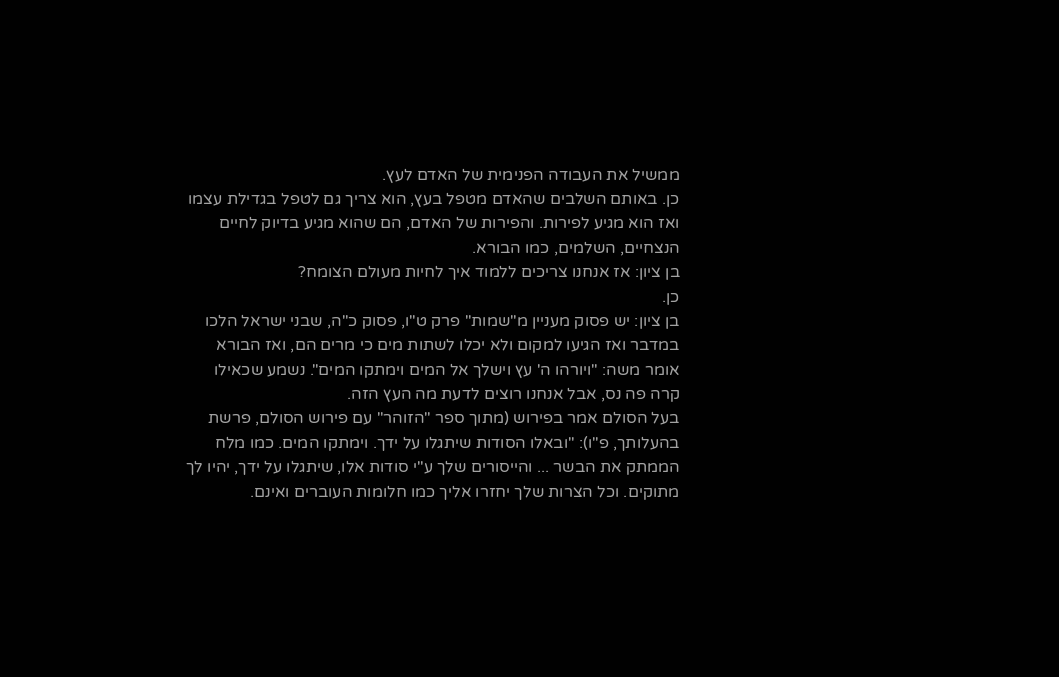ממשיל את העבודה הפנימית של האדם לעץ.
כן. באותם השלבים שהאדם מטפל בעץ, הוא צריך גם לטפל בגדילת עצמו ואז הוא מגיע לפירות. והפירות של האדם, הם שהוא מגיע בדיוק לחיים הנצחיים, השלמים, כמו הבורא.
בן ציון: אז אנחנו צריכים ללמוד איך לחיות מעולם הצומח?
כן.
בן ציון: יש פסוק מעניין מ"שמות" פרק ט"ו, פסוק כ"ה, שבני ישראל הלכו במדבר ואז הגיעו למקום ולא יכלו לשתות מים כי מרים הם, ואז הבורא אומר משה: "ויורהו ה' עץ וישלך אל המים וימתקו המים". נשמע שכאילו קרה פה נס, אבל אנחנו רוצים לדעת מה העץ הזה.
בעל הסולם אמר בפירוש (מתוך ספר "הזוהר" עם פירוש הסולם, פרשת בהעלותך, פ"ו): "ובאלו הסודות שיתגלו על ידך. וימתקו המים. כמו מלח הממתק את הבשר ... והייסורים שלך ע"י סודות אלו, שיתגלו על ידך, יהיו לך מתוקים. וכל הצרות שלך יחזרו אליך כמו חלומות העוברים ואינם.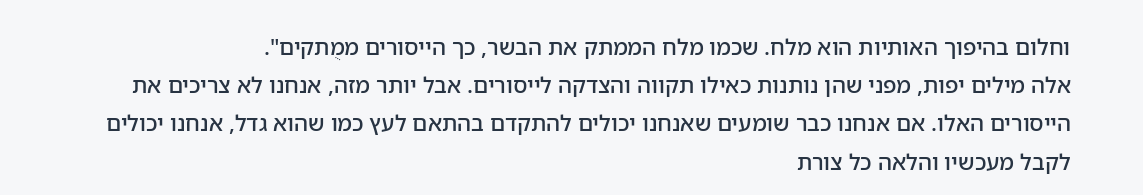וחלום בהיפוך האותיות הוא מלח. שכמו מלח הממתק את הבשר, כך הייסורים ממֻתקים".
אלה מילים יפות, מפני שהן נותנות כאילו תקווה והצדקה לייסורים. אבל יותר מזה, אנחנו לא צריכים את הייסורים האלו. אם אנחנו כבר שומעים שאנחנו יכולים להתקדם בהתאם לעץ כמו שהוא גדל, אנחנו יכולים לקבל מעכשיו והלאה כל צורת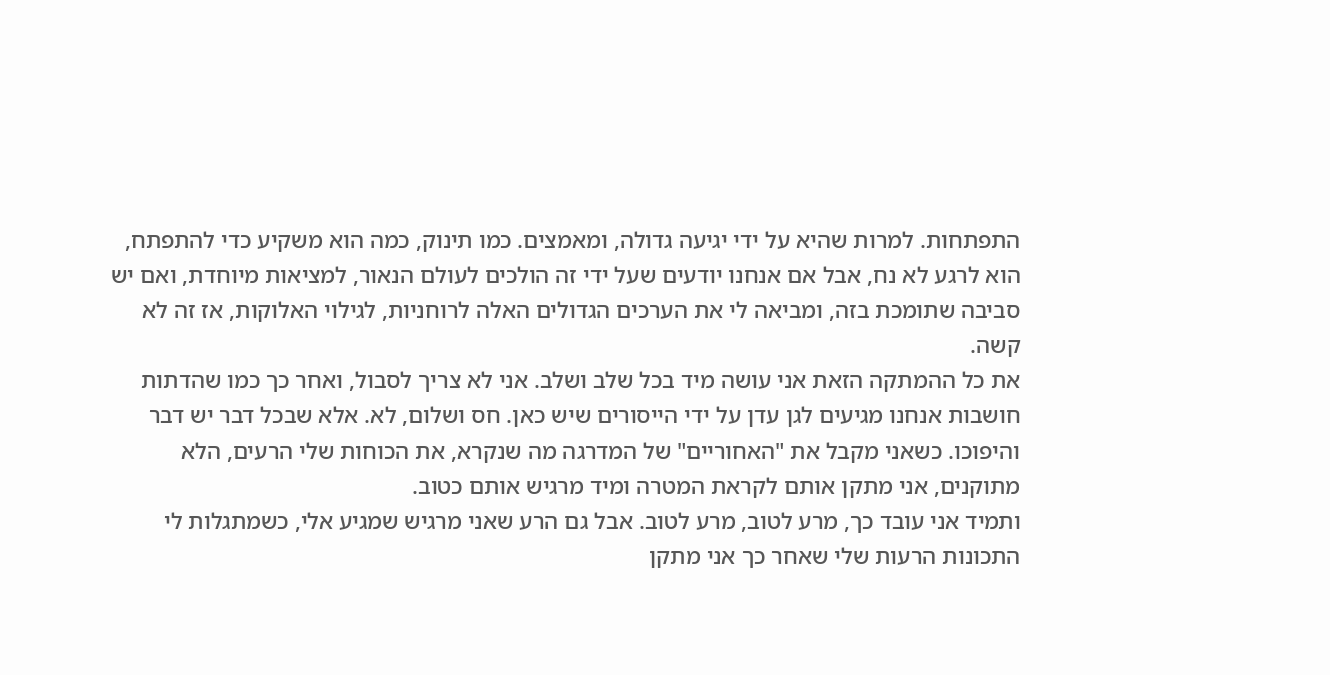התפתחות. למרות שהיא על ידי יגיעה גדולה, ומאמצים. כמו תינוק, כמה הוא משקיע כדי להתפתח, הוא לרגע לא נח, אבל אם אנחנו יודעים שעל ידי זה הולכים לעולם הנאור, למציאות מיוחדת, ואם יש סביבה שתומכת בזה, ומביאה לי את הערכים הגדולים האלה לרוחניות, לגילוי האלוקות, אז זה לא קשה.
את כל ההמתקה הזאת אני עושה מיד בכל שלב ושלב. אני לא צריך לסבול, ואחר כך כמו שהדתות חושבות אנחנו מגיעים לגן עדן על ידי הייסורים שיש כאן. חס ושלום, לא. אלא שבכל דבר יש דבר והיפוכו. כשאני מקבל את "האחוריים" של המדרגה מה שנקרא, את הכוחות שלי הרעים, הלא מתוקנים, אני מתקן אותם לקראת המטרה ומיד מרגיש אותם כטוב.
ותמיד אני עובד כך, מרע לטוב, מרע לטוב. אבל גם הרע שאני מרגיש שמגיע אלי, כשמתגלות לי התכונות הרעות שלי שאחר כך אני מתקן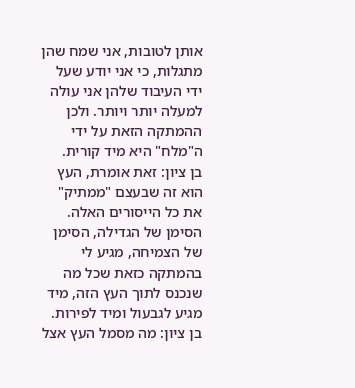אותן לטובות, אני שמח שהן מתגלות, כי אני יודע שעל ידי העיבוד שלהן אני עולה למעלה יותר ויותר. ולכן ההמתקה הזאת על ידי ה"מלח" היא מיד קורית.
בן ציון: זאת אומרת, העץ הוא זה שבעצם "ממתיק" את כל הייסורים האלה.
הסימן של הגדילה, הסימן של הצמיחה, מגיע לי בהמתקה כזאת שכל מה שנכנס לתוך העץ הזה, מיד מגיע לגבעול ומיד לפירות.
בן ציון: מה מסמל העץ אצל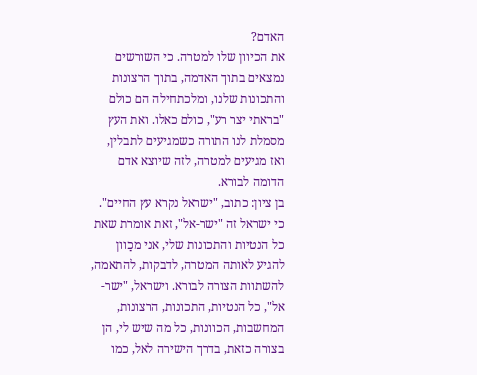האדם?
את הכיוון שלו למטרה. כי השורשים נמצאים בתוך האדמה, בתוך הרצונות והתכונות שלנו, ומלכתחילה הם כולם "בראתי יצר רע", כולם כאלו. ואת העץ מסמלת לנו התורה כשמגיעים לתבלין, ואז מגיעים למטרה, לזה שיוצא אדם הדומה לבורא.
בן ציון: כתוב, "ישראל נקרא עץ החיים".
כי ישראל זה "ישר-אל", זאת אומרת שאת כל הנטיות והתכונות שלי, אני מכַוון להגיע לאותה המטרה, לדבקות, להתאמה, להשתוות הצורה לבורא. וישראל, "ישר-אל", כל הנטיות, התכונות, הרצונות, המחשבות, הכוונות, כל מה שיש לי, הן בצורה כזאת, בדרך הישירה לאל, כמו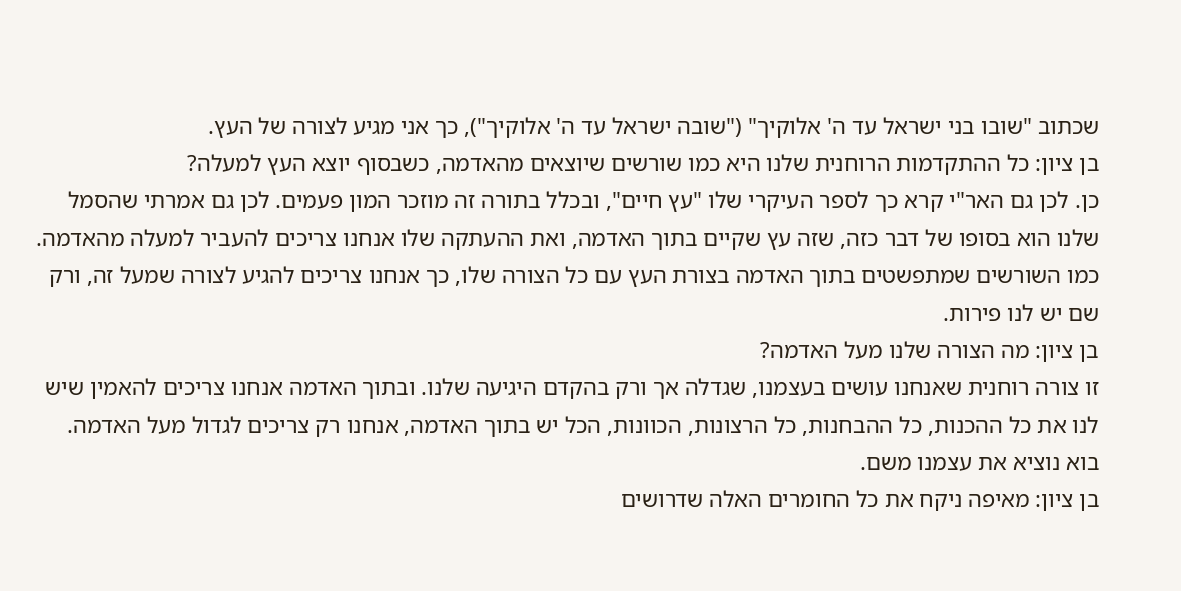שכתוב "שובו בני ישראל עד ה' אלוקיך" ("שובה ישראל עד ה' אלוקיך"), כך אני מגיע לצורה של העץ.
בן ציון: כל ההתקדמות הרוחנית שלנו היא כמו שורשים שיוצאים מהאדמה, כשבסוף יוצא העץ למעלה?
כן. לכן גם האר"י קרא כך לספר העיקרי שלו "עץ חיים", ובכלל בתורה זה מוזכר המון פעמים. לכן גם אמרתי שהסמל שלנו הוא בסופו של דבר כזה, שזה עץ שקיים בתוך האדמה, ואת ההעתקה שלו אנחנו צריכים להעביר למעלה מהאדמה. כמו השורשים שמתפשטים בתוך האדמה בצורת העץ עם כל הצורה שלו, כך אנחנו צריכים להגיע לצורה שמעל זה, ורק שם יש לנו פירות.
בן ציון: מה הצורה שלנו מעל האדמה?
זו צורה רוחנית שאנחנו עושים בעצמנו, שגדלה אך ורק בהקדם היגיעה שלנו. ובתוך האדמה אנחנו צריכים להאמין שיש לנו את כל ההכנות, כל ההבחנות, כל הרצונות, הכוונות, הכל יש בתוך האדמה, אנחנו רק צריכים לגדול מעל האדמה. בוא נוציא את עצמנו משם.
בן ציון: מאיפה ניקח את כל החומרים האלה שדרושים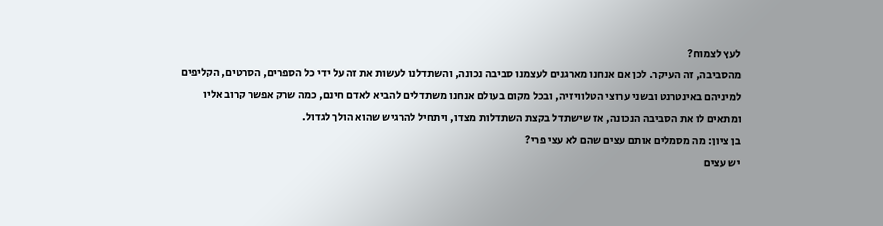לעץ לצמוח?
מהסביבה, זה העיקר. לכן אם אנחנו מארגנים לעצמנו סביבה נכונה, והשתדלנו לעשות את זה על ידי כל הספרים, הסרטים, הקליפים למיניהם באינטרנט ובשני ערוצי הטלוויזיה, ובכל מקום בעולם אנחנו משתדלים להביא לאדם חינם, כמה שרק אפשר קרוב אליו ומתאים לו את הסביבה הנכונה, אז שישתדל בקצת השתדלות מצדו, ויתחיל להרגיש שהוא הולך לגדול.
בן ציון: מה מסמלים אותם עצים שהם לא עצי פרי?
יש עצים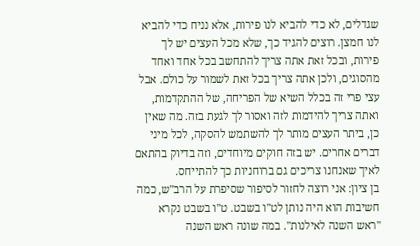שגדלים, לא כדי להביא לנו פירות, אלא נניח כדי להביא לנו חמצן. רוצים להגיד כך, שלא מכל העצים יש לך פירות, ובכל זאת אתה צריך להתחשב בכל אחד ואחד מהסוגים, ולכן אתה צריך בכל זאת לשמור על כולם. אבל עצי פרי זה בכלל השיא של הפריחה, של ההתקדמות, ואתה צריך להידמות לזה ואסור לך לגעת בזה. מה שאין כן, ביתר העצים מותר לך להשתמש להסקה, לכל מיני דברים אחרים. יש בזה חוקים מיוחדים, וזה בדיוק בהתאם לאיך שאנחנו צריכים גם ברוחניות כך להתייחס.
בן ציון: אני רוצה לחזור לסיפור שסיפרת על הרב"ש, כמה חשיבות הוא היה נותן לט"ו בשבט. ט"ו בשבט נקרא "ראש השנה לאילנות". במה שונה ראש השנה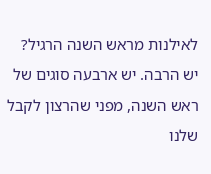לאילנות מראש השנה הרגיל?
יש הרבה. יש ארבעה סוגים של ראש השנה, מפני שהרצון לקבל שלנו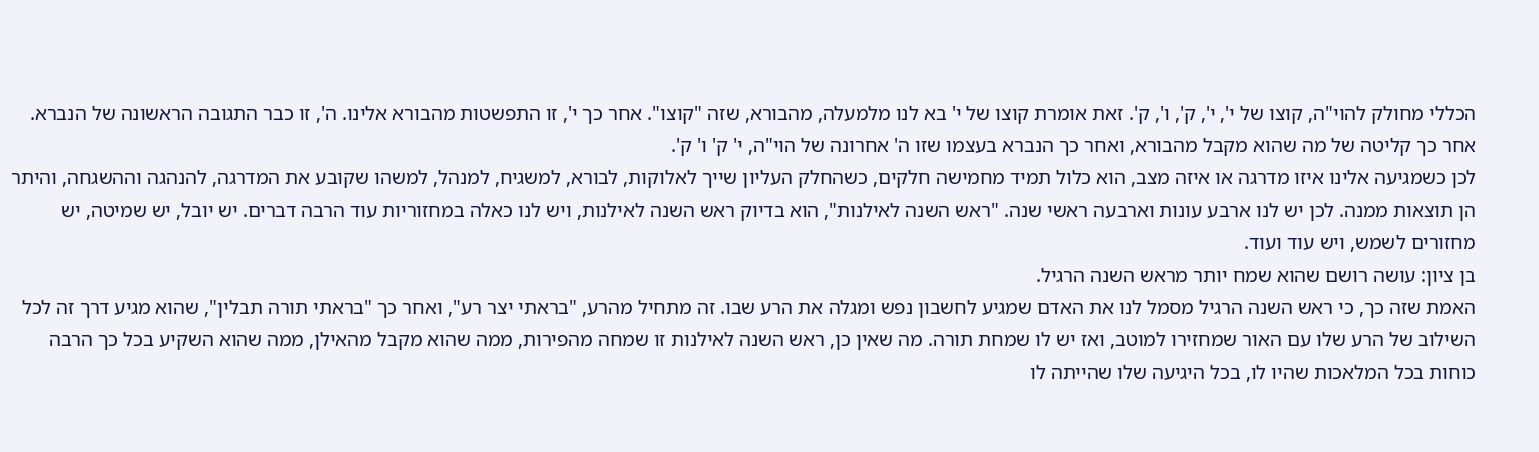הכללי מחולק להוי"ה, קוצו של י', י', ק', ו', ק'. זאת אומרת קוצו של י' בא לנו מלמעלה, מהבורא, שזה "קוצו". אחר כך י', זו התפשטות מהבורא אלינו. ה', זו כבר התגובה הראשונה של הנברא. אחר כך קליטה של מה שהוא מקבל מהבורא, ואחר כך הנברא בעצמו שזו ה' אחרונה של הוי"ה, י' ק' ו' ק'.
לכן כשמגיעה אלינו איזו מדרגה או איזה מצב, הוא כלול תמיד מחמישה חלקים, כשהחלק העליון שייך לאלוקות, לבורא, למשגיח, למנהל, למשהו שקובע את המדרגה, להנהגה וההשגחה, והיתר הן תוצאות ממנה. לכן יש לנו ארבע עונות וארבעה ראשי שנה. "ראש השנה לאילנות", הוא בדיוק ראש השנה לאילנות, ויש לנו כאלה במחזוריות עוד הרבה דברים. יש יובל, יש שמיטה, יש מחזורים לשמש, ויש עוד ועוד.
בן ציון: עושה רושם שהוא שמח יותר מראש השנה הרגיל.
האמת שזה כך, כי ראש השנה הרגיל מסמל לנו את האדם שמגיע לחשבון נפש ומגלה את הרע שבו. זה מתחיל מהרע, "בראתי יצר רע", ואחר כך "בראתי תורה תבלין", שהוא מגיע דרך זה לכל השילוב של הרע שלו עם האור שמחזירו למוטב, ואז יש לו שמחת תורה. מה שאין כן, ראש השנה לאילנות זו שמחה מהפירות, ממה שהוא מקבל מהאילן, ממה שהוא השקיע בכל כך הרבה כוחות בכל המלאכות שהיו לו, בכל היגיעה שלו שהייתה לו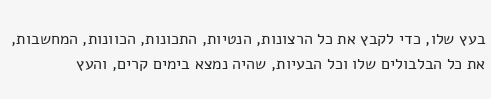בעץ שלו, כדי לקבץ את כל הרצונות, הנטיות, התכונות, הכוונות, המחשבות, את כל הבלבולים שלו וכל הבעיות, שהיה נמצא בימים קרים, והעץ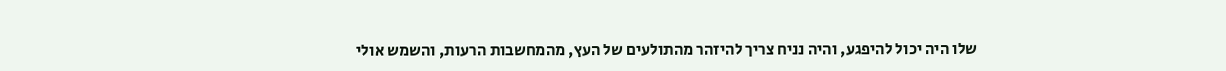שלו היה יכול להיפגע, והיה נניח צריך להיזהר מהתולעים של העץ, מהמחשבות הרעות, והשמש אולי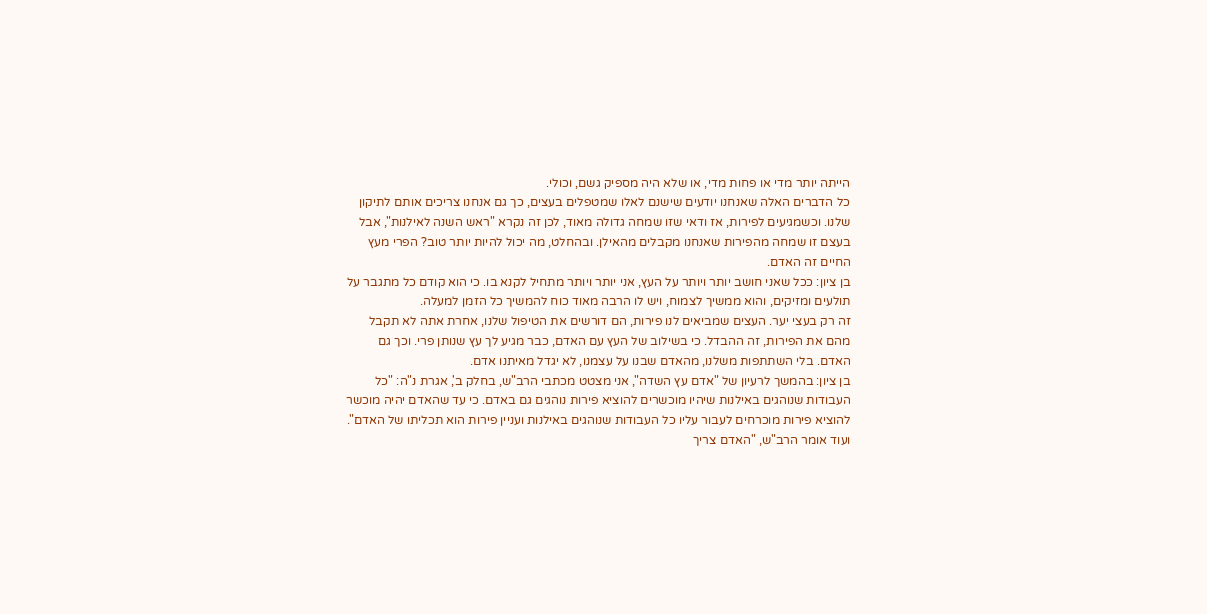הייתה יותר מדי או פחות מדי, או שלא היה מספיק גשם, וכולי.
כל הדברים האלה שאנחנו יודעים שישנם לאלו שמטפלים בעצים, כך גם אנחנו צריכים אותם לתיקון שלנו. וכשמגיעים לפירות, אז ודאי שזו שמחה גדולה מאוד, לכן זה נקרא "ראש השנה לאילנות", אבל בעצם זו שמחה מהפירות שאנחנו מקבלים מהאילן. ובהחלט, מה יכול להיות יותר טוב? הפרי מעץ החיים זה האדם.
בן ציון: ככל שאני חושב יותר ויותר על העץ, אני יותר ויותר מתחיל לקנא בו. כי הוא קודם כל מתגבר על תולעים ומזיקים, והוא ממשיך לצמוח, ויש לו הרבה מאוד כוח להמשיך כל הזמן למעלה.
זה רק בעצי יער. העצים שמביאים לנו פירות, הם דורשים את הטיפול שלנו, אחרת אתה לא תקבל מהם את הפירות, זה ההבדל. כי בשילוב של העץ עם האדם, כבר מגיע לך עץ שנותן פרי. וכך גם האדם. בלי השתתפות משלנו, מהאדם שבנו על עצמנו, לא יגדל מאיתנו אדם.
בן ציון: בהמשך לרעיון של "אדם עץ השדה", אני מצטט מכתבי הרב"ש, בחלק ב', אגרת נ"ה: "כל העבודות שנוהגים באילנות שיהיו מוכשרים להוציא פירות נוהגים גם באדם. כי עד שהאדם יהיה מוכשר להוציא פירות מוכרחים לעבור עליו כל העבודות שנוהגים באילנות ועניין פירות הוא תכליתו של האדם". ועוד אומר הרב"ש, "האדם צריך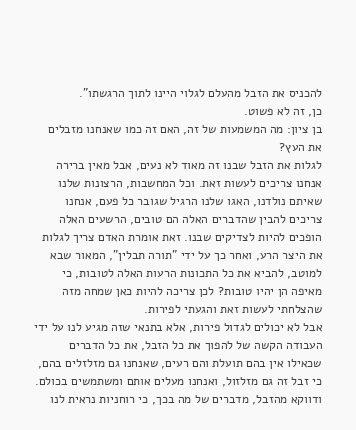להכניס את הזבל מהעלם לגלוי היינו לתוך הרגשתו".
כן, זה לא פשוט.
בן ציון: מה המשמעות של זה, האם זה כמו שאנחנו מזבלים את העץ?
לגלות את הזבל שבנו זה מאוד לא נעים, אבל מאין ברירה אנחנו צריכים לעשות זאת. וכל המחשבות, הרצונות שלנו שאיתם נולדנו, האגו שלנו הרגיל שגובר כל פעם, אנחנו צריכים להבין שהדברים האלה הם טובים, הרשעים האלה הופכים להיות לצדיקים שבנו. זאת אומרת האדם צריך לגלות את היצר הרע, ואחר כך על ידי "תורה תבלין", המאור שבא למוטב, להביא את כל התכונות הרעות האלה לטובות, כי מאיפה הן יהיו טובות? לכן צריכה להיות כאן שמחה מזה שהצלחתי לעשות זאת והגעתי לפירות.
אבל לא יכולים לגדול פירות, אלא בתנאי שזה מגיע לנו על ידי העבודה הקשה של להפוך את כל הזבל, את כל הדברים שכאילו אין בהם תועלת והם רעים, שאנחנו גם מזלזלים בהם, כי זבל זה גם מזלזול, ואנחנו מעלים אותם ומשתמשים בכולם. ודווקא מהזבל, מדברים של מה בכך, כי רוחניות נראית לנו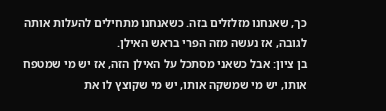כך, שאנחנו מזלזלים בזה. כשאנחנו מתחילים להעלות אותה לגובה, אז נעשה מזה הפרי בראש האילן.
בן ציון: אבל כשאני מסתכל על האילן הזה, אז יש מי שמטפח אותו, יש מי שמשקה אותו, יש מי שקוצץ לו את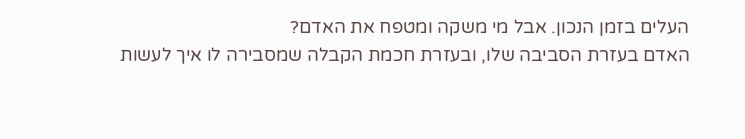העלים בזמן הנכון. אבל מי משקה ומטפח את האדם?
האדם בעזרת הסביבה שלו, ובעזרת חכמת הקבלה שמסבירה לו איך לעשות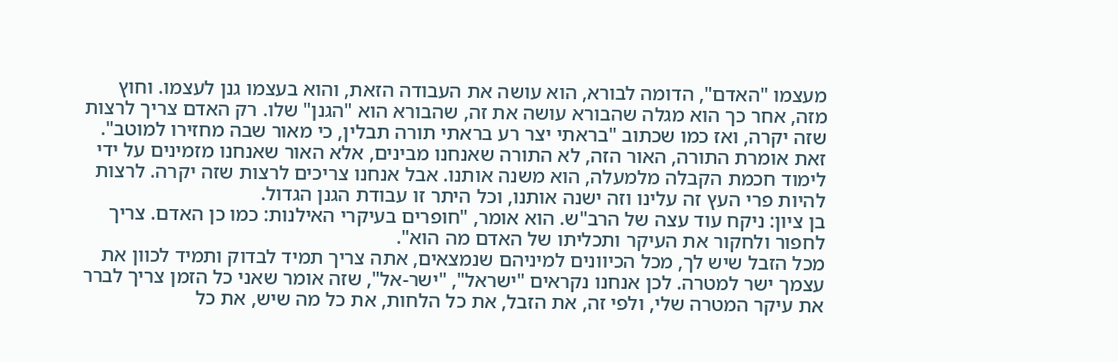מעצמו "האדם", הדומה לבורא, הוא עושה את העבודה הזאת, והוא בעצמו גנן לעצמו. וחוץ מזה, אחר כך הוא מגלה שהבורא עושה את זה, שהבורא הוא "הגנן" שלו. רק האדם צריך לרצות שזה יקרה, ואז כמו שכתוב "בראתי יצר רע בראתי תורה תבלין, כי מאור שבה מחזירו למוטב". זאת אומרת התורה, האור הזה, לא התורה שאנחנו מבינים, אלא האור שאנחנו מזמינים על ידי לימוד חכמת הקבלה מלמעלה, הוא משנה אותנו. אבל אנחנו צריכים לרצות שזה יקרה. לרצות להיות פרי העץ זה עלינו וזה ישנה אותנו, וכל היתר זו עבודת הגנן הגדול.
בן ציון: ניקח עוד עצה של הרב"ש. הוא אומר, "חופרים בעיקרי האילנות: כמו כן האדם. צריך לחפור ולחקור את העיקר ותכליתו של האדם מה הוא".
מכל הזבל שיש לך, מכל הכיוונים למיניהם שנמצאים, אתה צריך תמיד לבדוק ותמיד לכוון את עצמך ישר למטרה. לכן אנחנו נקראים "ישראל", "ישר-אל", שזה אומר שאני כל הזמן צריך לברר את עיקר המטרה שלי, ולפי זה, את הזבל, את כל הלחות, את כל מה שיש, את כל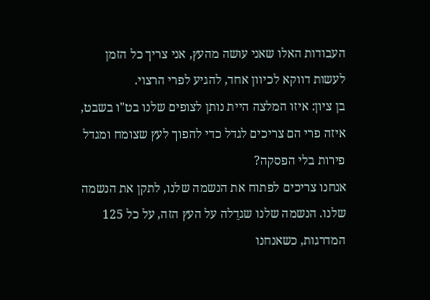העבודות האלו שאני עושה מהעץ, אני צריך כל הזמן לעשות דווקא לכיוון אחד, להגיע לפרי הרצוי.
בן ציון: איזו המלצה היית נותן לצופים שלנו בט"ו בשבט, איזה פרי הם צריכים לגדל כדי להפוך לעץ שצומח ומגדל פירות בלי הפסקה?
אנחנו צריכים לפתוח את הנשמה שלנו, לתקן את הנשמה שלנו. הנשמה שלנו שגדֵלה על העץ הזה, על כל 125 המדרגות, כשאנחנו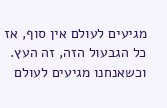מגיעים לעולם אין סוף, אז כל הגבעול הזה, זה העץ. וכשאנחנו מגיעים לעולם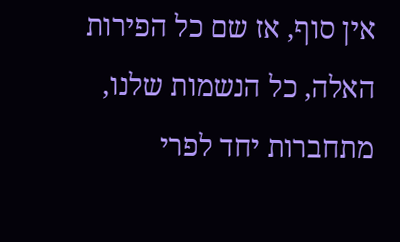אין סוף, אז שם כל הפירות האלה, כל הנשמות שלנו, מתחברות יחד לפרי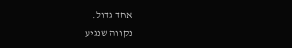אחד גדול.
נקווה שנגיע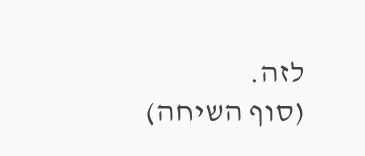לזה.
(סוף השיחה)